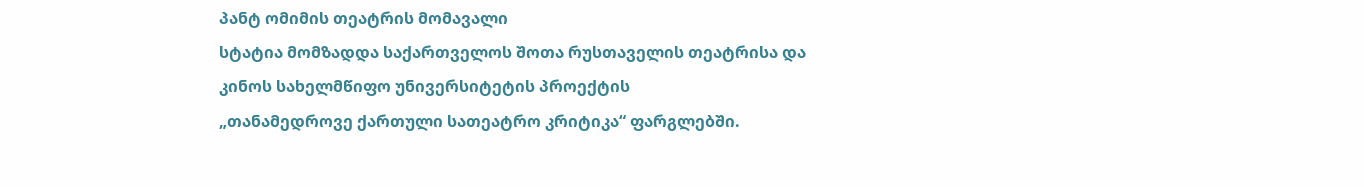პანტ ომიმის თეატრის მომავალი
სტატია მომზადდა საქართველოს შოთა რუსთაველის თეატრისა და
კინოს სახელმწიფო უნივერსიტეტის პროექტის
„თანამედროვე ქართული სათეატრო კრიტიკა“ ფარგლებში.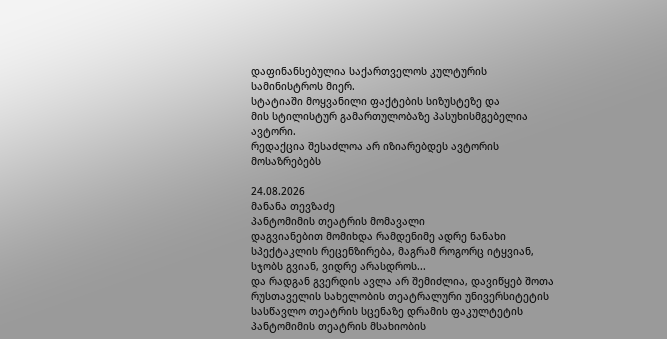დაფინანსებულია საქართველოს კულტურის
სამინისტროს მიერ.
სტატიაში მოყვანილი ფაქტების სიზუსტეზე და
მის სტილისტურ გამართულობაზე პასუხისმგებელია ავტორი.
რედაქცია შესაძლოა არ იზიარებდეს ავტორის მოსაზრებებს

24.08.2026
მანანა თევზაძე
პანტომიმის თეატრის მომავალი
დაგვიანებით მომიხდა რამდენიმე ადრე ნანახი სპექტაკლის რეცენზირება, მაგრამ როგორც იტყვიან, სჯობს გვიან, ვიდრე არასდროს...
და რადგან გვერდის ავლა არ შემიძლია, დავიწყებ შოთა რუსთაველის სახელობის თეატრალური უნივერსიტეტის სასწავლო თეატრის სცენაზე დრამის ფაკულტეტის პანტომიმის თეატრის მსახიობის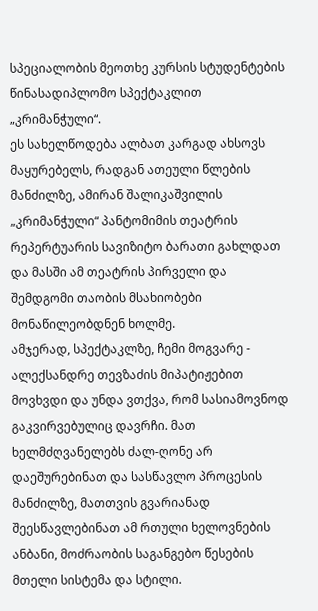სპეციალობის მეოთხე კურსის სტუდენტების წინასადიპლომო სპექტაკლით „კრიმანჭული“.
ეს სახელწოდება ალბათ კარგად ახსოვს მაყურებელს, რადგან ათეული წლების მანძილზე, ამირან შალიკაშვილის „კრიმანჭული“ პანტომიმის თეატრის რეპერტუარის სავიზიტო ბარათი გახლდათ და მასში ამ თეატრის პირველი და შემდგომი თაობის მსახიობები მონაწილეობდნენ ხოლმე.
ამჯერად, სპექტაკლზე, ჩემი მოგვარე - ალექსანდრე თევზაძის მიპატიჟებით მოვხვდი და უნდა ვთქვა, რომ სასიამოვნოდ გაკვირვებულიც დავრჩი. მათ ხელმძღვანელებს ძალ-ღონე არ დაეშურებინათ და სასწავლო პროცესის მანძილზე, მათთვის გვარიანად შეესწავლებინათ ამ რთული ხელოვნების ანბანი, მოძრაობის საგანგებო წესების მთელი სისტემა და სტილი.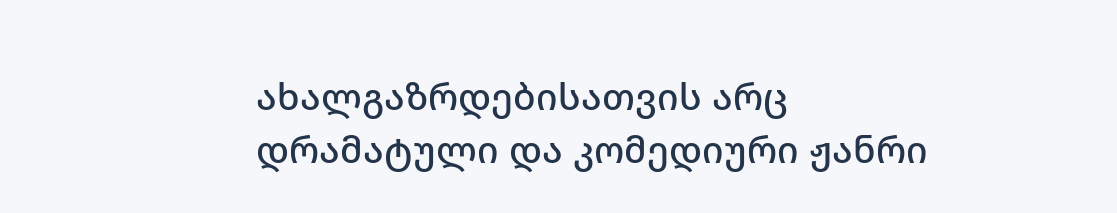ახალგაზრდებისათვის არც დრამატული და კომედიური ჟანრი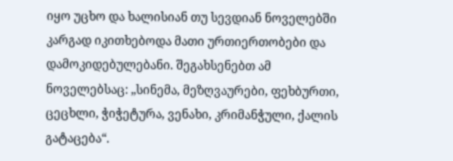იყო უცხო და ხალისიან თუ სევდიან ნოველებში კარგად იკითხებოდა მათი ურთიერთობები და დამოკიდებულებანი. შეგახსენებთ ამ ნოველებსაც: „სინემა, მეზღვაურები, ფეხბურთი, ცეცხლი, ჭიჭეტურა, ვენახი, კრიმანჭული, ქალის გატაცება“.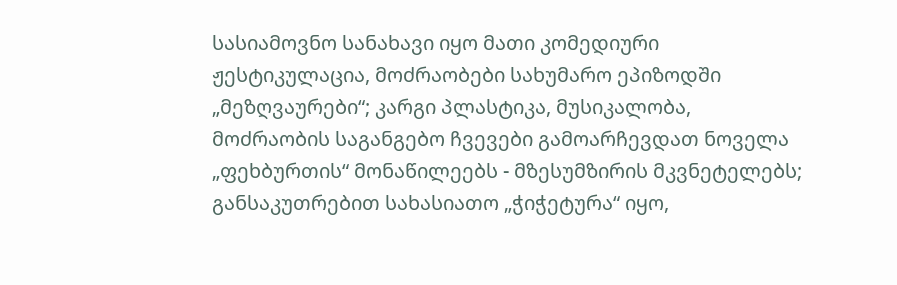სასიამოვნო სანახავი იყო მათი კომედიური ჟესტიკულაცია, მოძრაობები სახუმარო ეპიზოდში „მეზღვაურები“; კარგი პლასტიკა, მუსიკალობა, მოძრაობის საგანგებო ჩვევები გამოარჩევდათ ნოველა „ფეხბურთის“ მონაწილეებს - მზესუმზირის მკვნეტელებს; განსაკუთრებით სახასიათო „ჭიჭეტურა“ იყო,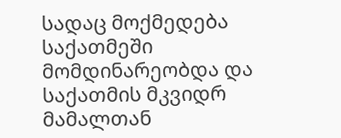სადაც მოქმედება საქათმეში მომდინარეობდა და საქათმის მკვიდრ მამალთან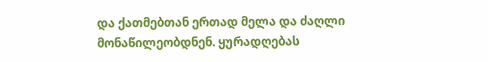და ქათმებთან ერთად მელა და ძაღლი მონაწილეობდნენ. ყურადღებას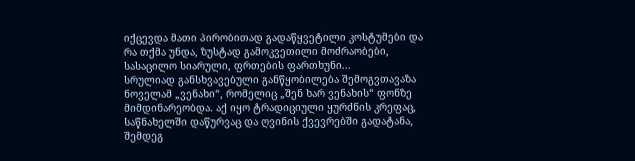იქცევდა მათი პირობითად გადაწყვეტილი კოსტუმები და რა თქმა უნდა, ზუსტად გამოკვეთილი მოძრაობები, სასაცილო სიარული, ფრთების ფართხუნი...
სრულიად განსხვავებული განწყობილება შემოგვთავაზა ნოველამ „ვენახი“, რომელიც „შენ ხარ ვენახის“ ფონზე მიმდინარეობდა. აქ იყო ტრადიციული ყურძნის კრეფაც, საწნახელში დაწურვაც და ღვინის ქვევრებში გადატანა, შემდეგ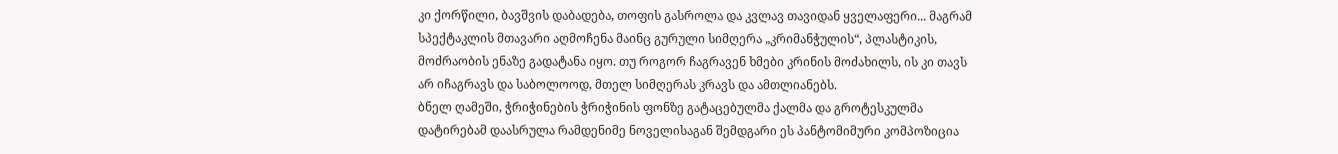კი ქორწილი, ბავშვის დაბადება, თოფის გასროლა და კვლავ თავიდან ყველაფერი... მაგრამ სპექტაკლის მთავარი აღმოჩენა მაინც გურული სიმღერა „კრიმანჭულის“, პლასტიკის, მოძრაობის ენაზე გადატანა იყო. თუ როგორ ჩაგრავენ ხმები კრინის მოძახილს, ის კი თავს არ იჩაგრავს და საბოლოოდ, მთელ სიმღერას კრავს და ამთლიანებს.
ბნელ ღამეში, ჭრიჭინების ჭრიჭინის ფონზე გატაცებულმა ქალმა და გროტესკულმა დატირებამ დაასრულა რამდენიმე ნოველისაგან შემდგარი ეს პანტომიმური კომპოზიცია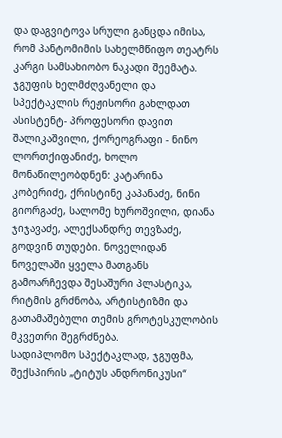და დაგვიტოვა სრული განცდა იმისა, რომ პანტომიმის სახელმწიფო თეატრს კარგი სამსახიობო ნაკადი შეემატა.
ჯგუფის ხელმძღვანელი და სპექტაკლის რეჟისორი გახლდათ ასისტენტ- პროფესორი დავით შალიკაშვილი, ქორეოგრაფი - ნინო ლორთქიფანიძე, ხოლო მონაწილეობდნენ: კატარინა კობერიძე, ქრისტინე კაპანაძე, ნინი გიორგაძე, სალომე ხუროშვილი, დიანა ჯიჯავაძე, ალექსანდრე თევზაძე, გოდვინ თუდები. ნოველიდან ნოველაში ყველა მათგანს გამოარჩევდა შესაშური პლასტიკა, რიტმის გრძნობა, არტისტიზმი და გათამაშებული თემის გროტესკულობის მკვეთრი შეგრძნება.
სადიპლომო სპექტაკლად, ჯგუფმა, შექსპირის „ტიტუს ანდრონიკუსი“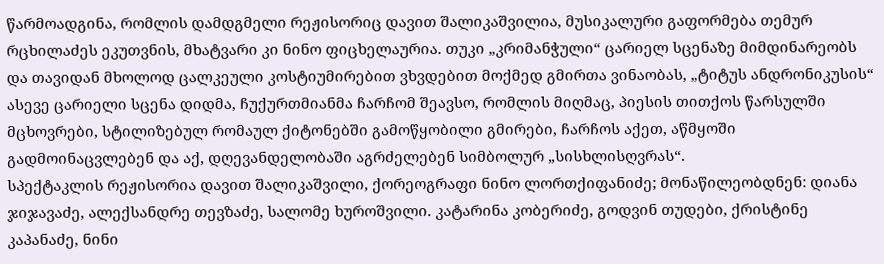წარმოადგინა, რომლის დამდგმელი რეჟისორიც დავით შალიკაშვილია, მუსიკალური გაფორმება თემურ რცხილაძეს ეკუთვნის, მხატვარი კი ნინო ფიცხელაურია. თუკი „კრიმანჭული“ ცარიელ სცენაზე მიმდინარეობს და თავიდან მხოლოდ ცალკეული კოსტიუმირებით ვხვდებით მოქმედ გმირთა ვინაობას, „ტიტუს ანდრონიკუსის“ ასევე ცარიელი სცენა დიდმა, ჩუქურთმიანმა ჩარჩომ შეავსო, რომლის მიღმაც, პიესის თითქოს წარსულში მცხოვრები, სტილიზებულ რომაულ ქიტონებში გამოწყობილი გმირები, ჩარჩოს აქეთ, აწმყოში გადმოინაცვლებენ და აქ, დღევანდელობაში აგრძელებენ სიმბოლურ „სისხლისღვრას“.
სპექტაკლის რეჟისორია დავით შალიკაშვილი, ქორეოგრაფი ნინო ლორთქიფანიძე; მონაწილეობდნენ: დიანა ჯიჯავაძე, ალექსანდრე თევზაძე, სალომე ხუროშვილი. კატარინა კობერიძე, გოდვინ თუდები, ქრისტინე კაპანაძე, ნინი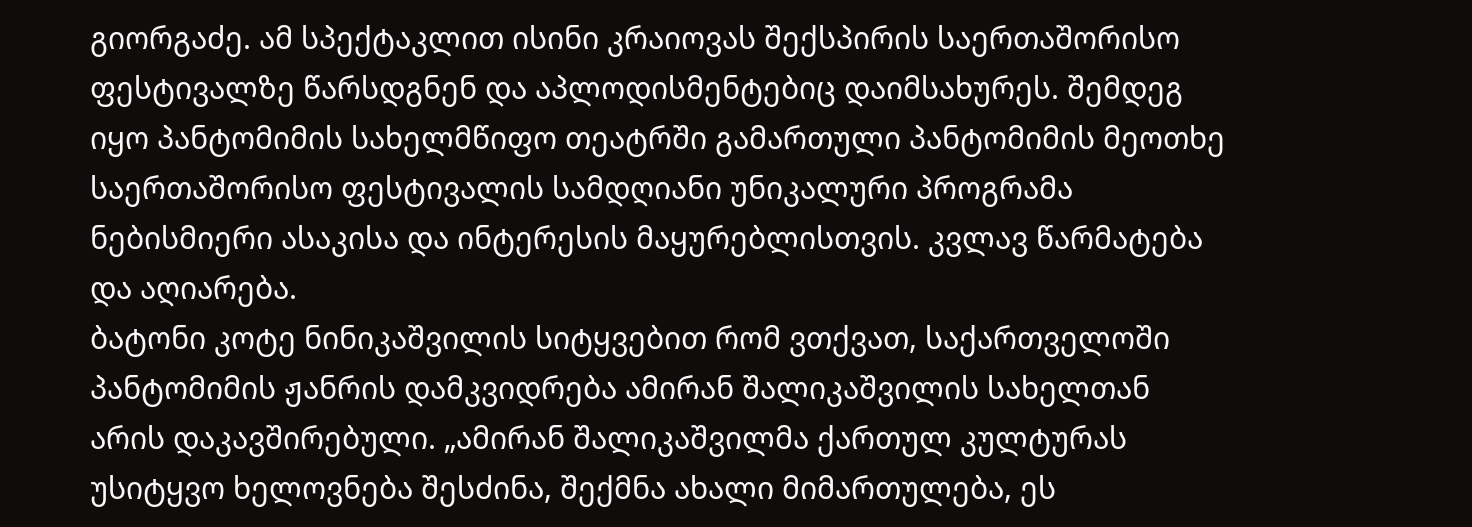გიორგაძე. ამ სპექტაკლით ისინი კრაიოვას შექსპირის საერთაშორისო ფესტივალზე წარსდგნენ და აპლოდისმენტებიც დაიმსახურეს. შემდეგ იყო პანტომიმის სახელმწიფო თეატრში გამართული პანტომიმის მეოთხე საერთაშორისო ფესტივალის სამდღიანი უნიკალური პროგრამა ნებისმიერი ასაკისა და ინტერესის მაყურებლისთვის. კვლავ წარმატება და აღიარება.
ბატონი კოტე ნინიკაშვილის სიტყვებით რომ ვთქვათ, საქართველოში პანტომიმის ჟანრის დამკვიდრება ამირან შალიკაშვილის სახელთან არის დაკავშირებული. „ამირან შალიკაშვილმა ქართულ კულტურას უსიტყვო ხელოვნება შესძინა, შექმნა ახალი მიმართულება, ეს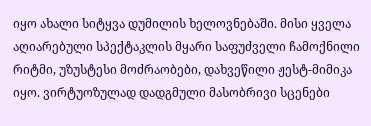იყო ახალი სიტყვა დუმილის ხელოვნებაში. მისი ყველა აღიარებული სპექტაკლის მყარი საფუძველი ჩამოქნილი რიტმი, უზუსტესი მოძრაობები, დახვეწილი ჟესტ-მიმიკა იყო. ვირტუოზულად დადგმული მასობრივი სცენები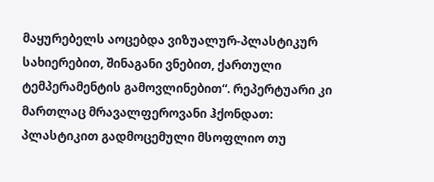მაყურებელს აოცებდა ვიზუალურ-პლასტიკურ სახიერებით, შინაგანი ვნებით, ქართული ტემპერამენტის გამოვლინებით“. რეპერტუარი კი მართლაც მრავალფეროვანი ჰქონდათ: პლასტიკით გადმოცემული მსოფლიო თუ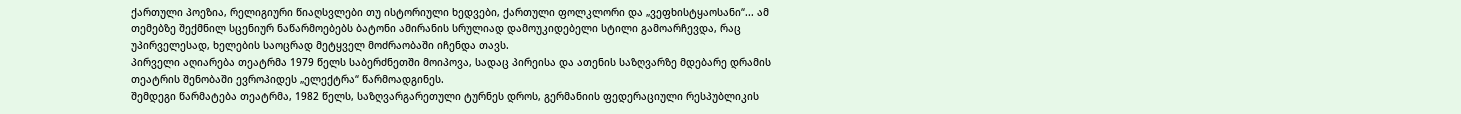ქართული პოეზია, რელიგიური წიაღსვლები თუ ისტორიული ხედვები, ქართული ფოლკლორი და „ვეფხისტყაოსანი“... ამ თემებზე შექმნილ სცენიურ ნაწარმოებებს ბატონი ამირანის სრულიად დამოუკიდებელი სტილი გამოარჩევდა, რაც უპირველესად, ხელების საოცრად მეტყველ მოძრაობაში იჩენდა თავს.
პირველი აღიარება თეატრმა 1979 წელს საბერძნეთში მოიპოვა, სადაც პირეისა და ათენის საზღვარზე მდებარე დრამის თეატრის შენობაში ევროპიდეს „ელექტრა“ წარმოადგინეს.
შემდეგი წარმატება თეატრმა, 1982 წელს, საზღვარგარეთული ტურნეს დროს, გერმანიის ფედერაციული რესპუბლიკის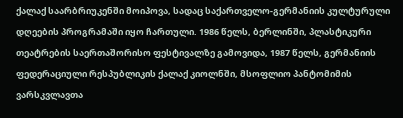ქალაქ საარბრიუკენში მოიპოვა, სადაც საქართველო-გერმანიის კულტურული დღეების პროგრამაში იყო ჩართული. 1986 წელს, ბერლინში, პლასტიკური თეატრების საერთაშორისო ფესტივალზე გამოვიდა, 1987 წელს, გერმანიის ფედერაციული რესპუბლიკის ქალაქ კიოლნში, მსოფლიო პანტომიმის ვარსკვლავთა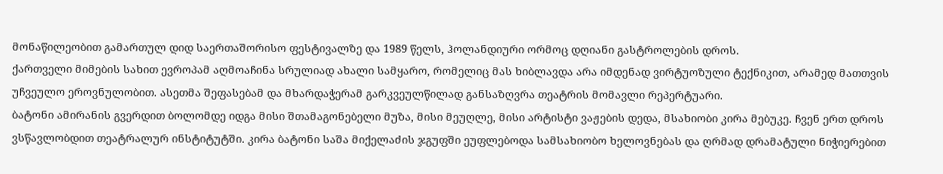მონაწილეობით გამართულ დიდ საერთაშორისო ფესტივალზე და 1989 წელს, ჰოლანდიური ორმოც დღიანი გასტროლების დროს.
ქართველი მიმების სახით ევროპამ აღმოაჩინა სრულიად ახალი სამყარო, რომელიც მას ხიბლავდა არა იმდენად ვირტუოზული ტექნიკით, არამედ მათთვის უჩვეულო ეროვნულობით. ასეთმა შეფასებამ და მხარდაჭერამ გარკვეულწილად განსაზღვრა თეატრის მომავლი რეპერტუარი.
ბატონი ამირანის გვერდით ბოლომდე იდგა მისი შთამაგონებელი მუზა, მისი მეუღლე, მისი არტისტი ვაჟების დედა, მსახიობი კირა მებუკე. ჩვენ ერთ დროს ვსწავლობდით თეატრალურ ინსტიტუტში. კირა ბატონი საშა მიქელაძის ჯგუფში ეუფლებოდა სამსახიობო ხელოვნებას და ღრმად დრამატული ნიჭიერებით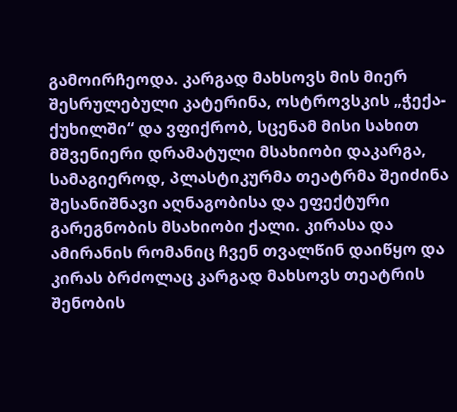გამოირჩეოდა. კარგად მახსოვს მის მიერ შესრულებული კატერინა, ოსტროვსკის „ჭექა-ქუხილში“ და ვფიქრობ, სცენამ მისი სახით მშვენიერი დრამატული მსახიობი დაკარგა, სამაგიეროდ, პლასტიკურმა თეატრმა შეიძინა შესანიშნავი აღნაგობისა და ეფექტური გარეგნობის მსახიობი ქალი. კირასა და ამირანის რომანიც ჩვენ თვალწინ დაიწყო და კირას ბრძოლაც კარგად მახსოვს თეატრის შენობის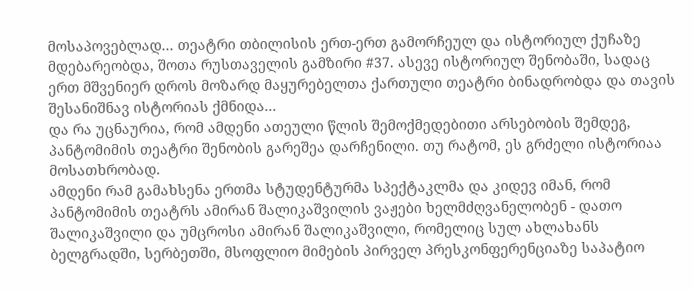მოსაპოვებლად... თეატრი თბილისის ერთ-ერთ გამორჩეულ და ისტორიულ ქუჩაზე მდებარეობდა, შოთა რუსთაველის გამზირი #37. ასევე ისტორიულ შენობაში, სადაც ერთ მშვენიერ დროს მოზარდ მაყურებელთა ქართული თეატრი ბინადრობდა და თავის შესანიშნავ ისტორიას ქმნიდა...
და რა უცნაურია, რომ ამდენი ათეული წლის შემოქმედებითი არსებობის შემდეგ, პანტომიმის თეატრი შენობის გარეშეა დარჩენილი. თუ რატომ, ეს გრძელი ისტორიაა მოსათხრობად.
ამდენი რამ გამახსენა ერთმა სტუდენტურმა სპექტაკლმა და კიდევ იმან, რომ პანტომიმის თეატრს ამირან შალიკაშვილის ვაჟები ხელმძღვანელობენ - დათო შალიკაშვილი და უმცროსი ამირან შალიკაშვილი, რომელიც სულ ახლახანს ბელგრადში, სერბეთში, მსოფლიო მიმების პირველ პრესკონფერენციაზე საპატიო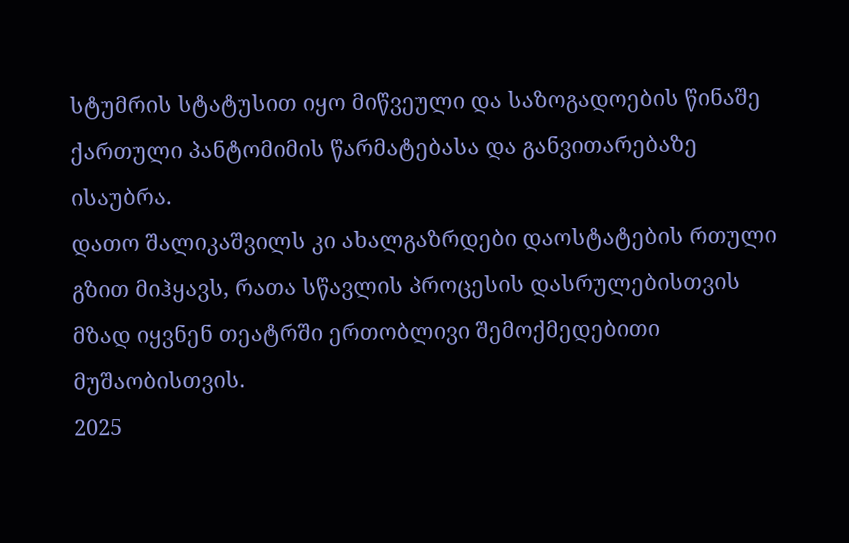სტუმრის სტატუსით იყო მიწვეული და საზოგადოების წინაშე ქართული პანტომიმის წარმატებასა და განვითარებაზე ისაუბრა.
დათო შალიკაშვილს კი ახალგაზრდები დაოსტატების რთული გზით მიჰყავს, რათა სწავლის პროცესის დასრულებისთვის მზად იყვნენ თეატრში ერთობლივი შემოქმედებითი მუშაობისთვის.
2025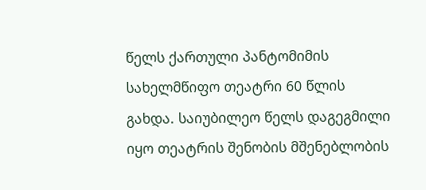წელს ქართული პანტომიმის სახელმწიფო თეატრი 60 წლის გახდა. საიუბილეო წელს დაგეგმილი იყო თეატრის შენობის მშენებლობის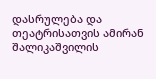დასრულება და თეატრისათვის ამირან შალიკაშვილის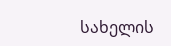სახელის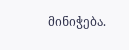მინიჭება.